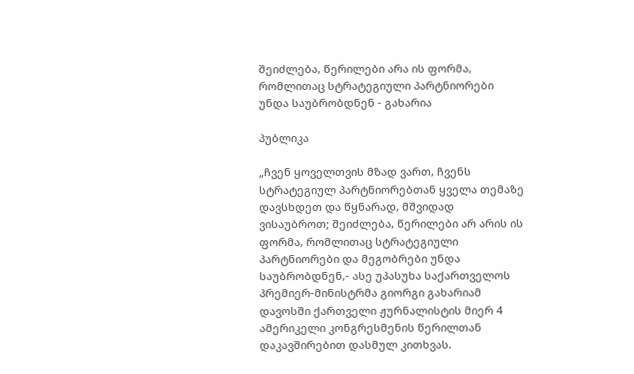შეიძლება, წერილები არა ის ფორმა, რომლითაც სტრატეგიული პარტნიორები უნდა საუბრობდნენ - გახარია

პუბლიკა

„ჩვენ ყოველთვის მზად ვართ, ჩვენს სტრატეგიულ პარტნიორებთან ყველა თემაზე დავსხდეთ და წყნარად, მშვიდად ვისაუბროთ; შეიძლება, წერილები არ არის ის ფორმა, რომლითაც სტრატეგიული პარტნიორები და მეგობრები უნდა საუბრობდნენ,- ასე უპასუხა საქართველოს პრემიერ-მინისტრმა გიორგი გახარიამ დავოსში ქართველი ჟურნალისტის მიერ 4 ამერიკელი კონგრესმენის წერილთან დაკავშირებით დასმულ კითხვას.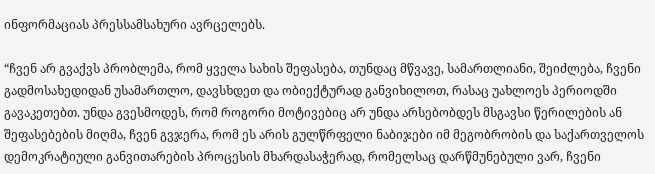ინფორმაციას პრესსამსახური ავრცელებს.

“ჩვენ არ გვაქვს პრობლემა, რომ ყველა სახის შეფასება, თუნდაც მწვავე, სამართლიანი, შეიძლება, ჩვენი გადმოსახედიდან უსამართლო, დავსხდეთ და ობიექტურად განვიხილოთ, რასაც უახლოეს პერიოდში გავაკეთებთ. უნდა გვესმოდეს, რომ როგორი მოტივებიც არ უნდა არსებობდეს მსგავსი წერილების ან შეფასებების მიღმა, ჩვენ გვჯერა, რომ ეს არის გულწრფელი ნაბიჯები იმ მეგობრობის და საქართველოს დემოკრატიული განვითარების პროცესის მხარდასაჭერად, რომელსაც დარწმუნებული ვარ, ჩვენი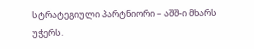სტრატეგიული პარტნიორი – აშშ-ი მხარს უჭერს.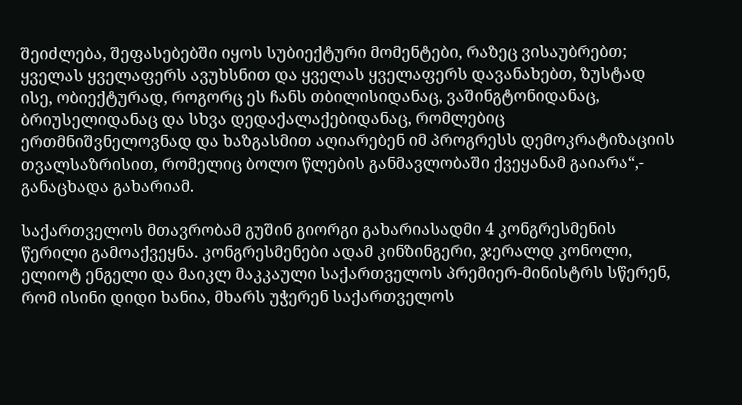შეიძლება, შეფასებებში იყოს სუბიექტური მომენტები, რაზეც ვისაუბრებთ; ყველას ყველაფერს ავუხსნით და ყველას ყველაფერს დავანახებთ, ზუსტად ისე, ობიექტურად, როგორც ეს ჩანს თბილისიდანაც, ვაშინგტონიდანაც, ბრიუსელიდანაც და სხვა დედაქალაქებიდანაც, რომლებიც ერთმნიშვნელოვნად და ხაზგასმით აღიარებენ იმ პროგრესს დემოკრატიზაციის თვალსაზრისით, რომელიც ბოლო წლების განმავლობაში ქვეყანამ გაიარა“,- განაცხადა გახარიამ.

საქართველოს მთავრობამ გუშინ გიორგი გახარიასადმი 4 კონგრესმენის წერილი გამოაქვეყნა. კონგრესმენები ადამ კინზინგერი, ჯერალდ კონოლი, ელიოტ ენგელი და მაიკლ მაკკაული საქართველოს პრემიერ-მინისტრს სწერენ, რომ ისინი დიდი ხანია, მხარს უჭერენ საქართველოს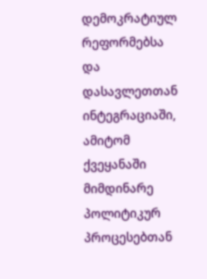დემოკრატიულ რეფორმებსა და დასავლეთთან ინტეგრაციაში, ამიტომ ქვეყანაში მიმდინარე პოლიტიკურ პროცესებთან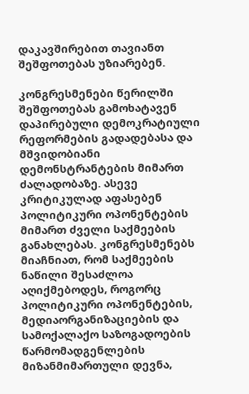დაკავშირებით თავიანთ შეშფოთებას უზიარებენ.

კონგრესმენები წერილში შეშფოთებას გამოხატავენ დაპირებული დემოკრატიული რეფორმების გადადებასა და მშვიდობიანი დემონსტრანტების მიმართ ძალადობაზე. ასევე კრიტიკულად აფასებენ პოლიტიკური ოპონენტების მიმართ ძველი საქმეების განახლებას. კონგრესმენებს მიაჩნიათ, რომ საქმეების ნაწილი შესაძლოა აღიქმებოდეს, როგორც პოლიტიკური ოპონენტების, მედიაორგანიზაციების და სამოქალაქო საზოგადოების წარმომადგენლების მიზანმიმართული დევნა,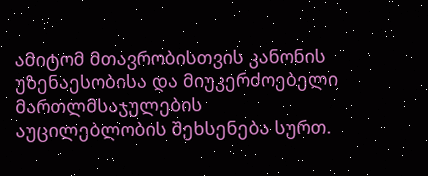ამიტომ მთავრობისთვის კანონის უზენაესობისა და მიუკერძოებელი მართლმსაჯულების აუცილებლობის შეხსენება სურთ.